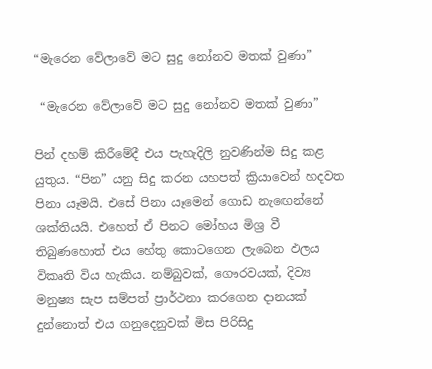“මැරෙන වේලාවේ මට සුදු නෝනව මතක් වුණා”

 “මැරෙන වේලාවේ මට සුදු නෝනව මතක් වුණා”

පින් දහම් කිරීමේදී එය පැහැදිලි නුවණින්ම සිදු කළ යුතුය. “පින” යනු සිදු කරන යහපත් ක්‍රියාවෙන් හදවත පිනා යෑමයි. එසේ පිනා යෑමෙන් ගොඩ නැඟෙන්නේ ශක්තියයි. එහෙත් ඒ පිනට මෝහය මිශ්‍ර වී තිබුණහොත් එය හේතු කොටගෙන ලැබෙන ඵලය විකෘති විය හැකිය. නම්බුවක්, ගෞරවයක්, දිව්‍ය මනුෂ්‍ය සැප සම්පත් ප්‍රාර්ථනා කරගෙන දානයක් දුන්නොත් එය ගනුදෙනුවක් මිස පිරිසිදු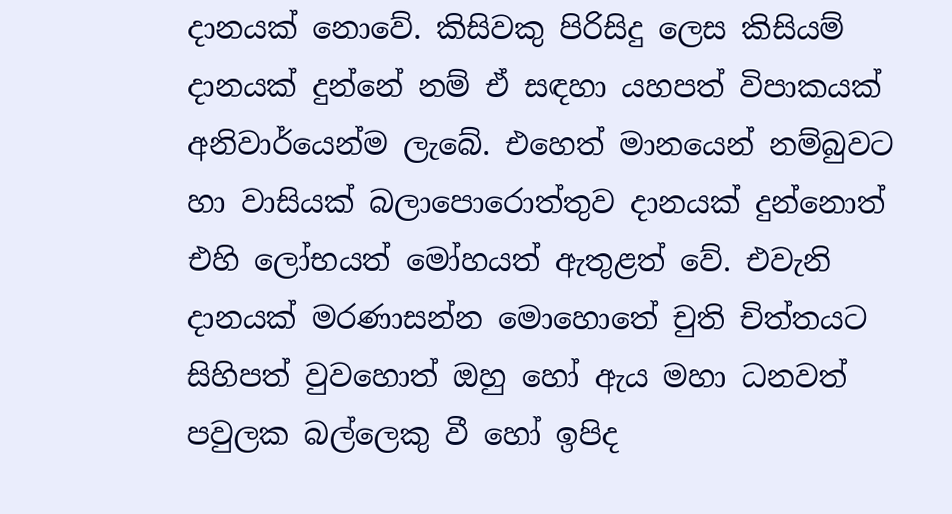දානයක් නොවේ. කිසිවකු පිරිසිදු ලෙස කිසියම් දානයක් දුන්නේ නම් ඒ සඳහා යහපත් විපාකයක් අනිවාර්යෙන්ම ලැබේ. එහෙත් මානයෙන් නම්බුවට හා වාසියක් බලාපොරොත්තුව දානයක් දුන්නොත් එහි ලෝභයත් මෝහයත් ඇතුළත් වේ. එවැනි දානයක් මරණාසන්න මොහොතේ චුති චිත්තයට සිහිපත් වුවහොත් ඔහු හෝ ඇය මහා ධනවත් පවුලක බල්ලෙකු වී හෝ ඉපිද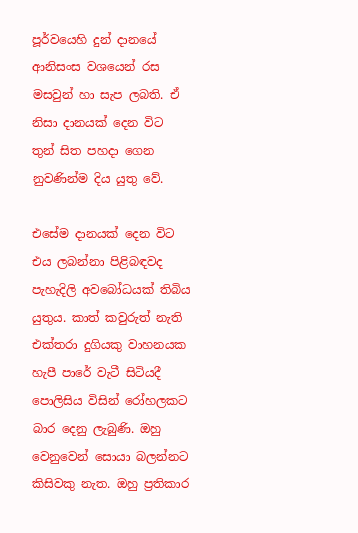පූර්වයෙහි දුන් දානයේ ආනිසංස වශයෙන් රස මසවුන් හා සැප ලබති. ඒ නිසා දානයක් දෙන විට තුන් සිත පහදා ගෙන නුවණින්ම දිය යුතු වේ.

එසේම දානයක් දෙන විට එය ලබන්නා පිළිබඳවද පැහැදිලි අවබෝධයක් තිබිය යුතුය. කාත් කවුරුත් නැති එක්තරා දුගියකු වාහනයක හැපී පාරේ වැටී සිටියදී පොලිසිය විසින් රෝහලකට බාර දෙනු ලැබුණි. ඔහු වෙනුවෙන් සොයා බලන්නට කිසිවකු නැත. ඔහු ප්‍රතිකාර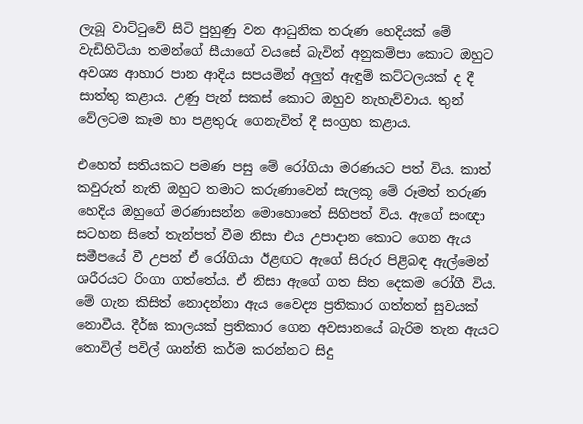ලැබූ වාට්ටුවේ සිටි පුහුණු වන ආධුනික තරුණ හෙදියක් මේ වැඩිහිටියා තමන්ගේ සීයාගේ වයසේ බැවින් අනුකම්පා කොට ඔහුට අවශ්‍ය ආහාර පාන ආදිය සපයමින් අලුත් ඇඳුම් කට්ටලයක් ද දී සාත්තු කළාය. උණු පැන් සකස් කොට ඔහුව නැහැව්වාය. තුන් වේලටම කෑම හා පළතුරු ගෙනැවිත් දී සංග්‍රහ කළාය.

එහෙත් සතියකට පමණ පසු මේ රෝගියා මරණයට පත් විය. කාත් කවුරුත් නැති ඔහුට තමාට කරුණාවෙන් සැලකූ මේ රූමත් තරුණ හෙදිය ඔහුගේ මරණාසන්න මොහොතේ සිහිපත් විය. ඇගේ සංඥා සටහන සිතේ තැන්පත් වීම නිසා එය උපාදාන කොට ගෙන ඇය සමීපයේ වී උපන් ඒ රෝගියා ඊළඟට ඇගේ සිරුර පිළිබඳ ඇල්මෙන් ශරීරයට රිංගා ගත්තේය. ඒ නිසා ඇගේ ගත සිත දෙකම රෝගී විය. මේ ගැන කිසිත් නොදන්නා ඇය වෛද්‍ය ප්‍රතිකාර ගත්තත් සුවයක් නොවීය. දීර්ඝ කාලයක් ප්‍රතිකාර ගෙන අවසානයේ බැරිම තැන ඇයට තොවිල් පවිල් ශාන්ති කර්ම කරන්නට සිදු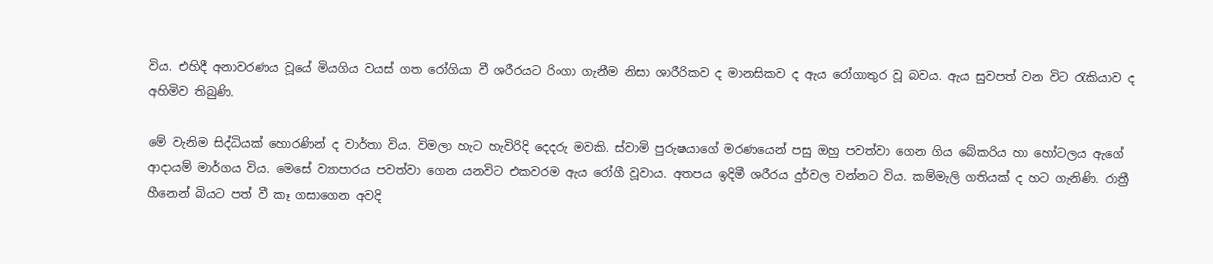විය. එහිදී අනාවරණය වූයේ මියගිය වයස් ගත රෝගියා වී ශරීරයට රිංගා ගැනීම නිසා ශාරීරිකව ද මානසිකව ද ඇය රෝගාතුර වූ බවය. ඇය සුවපත් වන විට රැකියාව ද අහිමිව තිබුණි.

මේ වැනිම සිද්ධියක් හොරණින් ද වාර්තා විය. විමලා හැට හැවිරිදි දෙදරු මවකි. ස්වාමි පුරුෂයාගේ මරණයෙන් පසු ඔහු පවත්වා ගෙන ගිය බේකරිය හා හෝටලය ඇගේ ආදායම් මාර්ගය විය. මෙසේ ව්‍යාපාරය පවත්වා ගෙන යනවිට එකවරම ඇය රෝගී වූවාය. අතපය ඉදිමී ශරීරය දුර්වල වන්නට විය. කම්මැලි ගතියක් ද හට ගැනිණි. රාත්‍රී හීනෙන් බියට පත් වී කෑ ගසාගෙන අවදි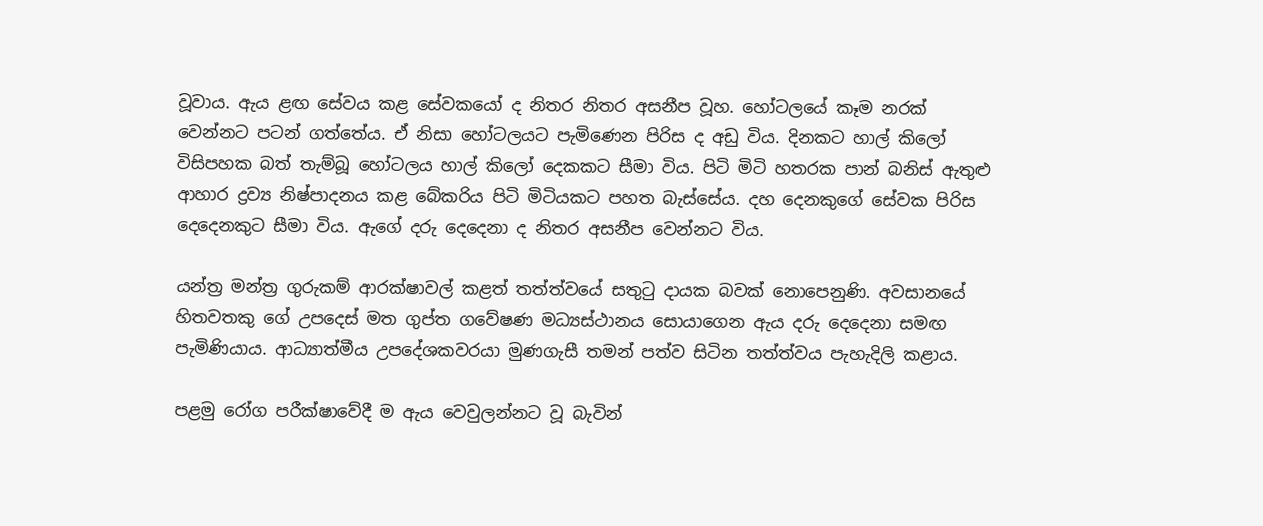වූවාය. ඇය ළඟ සේවය කළ සේවකයෝ ද නිතර නිතර අසනීප වූහ. හෝටලයේ කෑම නරක් වෙන්නට පටන් ගත්තේය. ඒ නිසා හෝටලයට පැමිණෙන පිරිස ද අඩු විය. දිනකට හාල් කිලෝ විසිපහක බත් තැම්බූ හෝටලය හාල් කිලෝ දෙකකට සීමා විය. පිටි මිටි හතරක පාන් බනිස් ඇතුළු ආහාර ද්‍රව්‍ය නිෂ්පාදනය කළ බේකරිය පිටි මිටියකට පහත බැස්සේය. දහ දෙනකුගේ සේවක පිරිස දෙදෙනකුට සීමා විය. ඇගේ දරු දෙදෙනා ද නිතර අසනීප වෙන්නට විය.

යන්ත්‍ර මන්ත්‍ර ගුරුකම් ආරක්ෂාවල් කළත් තත්ත්වයේ සතුටු දායක බවක් නොපෙනුණි. අවසානයේ හිතවතකු ගේ උපදෙස් මත ගුප්ත ගවේෂණ මධ්‍යස්ථානය සොයාගෙන ඇය දරු දෙදෙනා සමඟ පැමිණියාය. ආධ්‍යාත්මීය උපදේශකවරයා මුණගැසී තමන් පත්ව සිටින තත්ත්වය පැහැදිලි කළාය.

පළමු රෝග පරීක්ෂාවේදී ම ඇය වෙවුලන්නට වූ බැවින්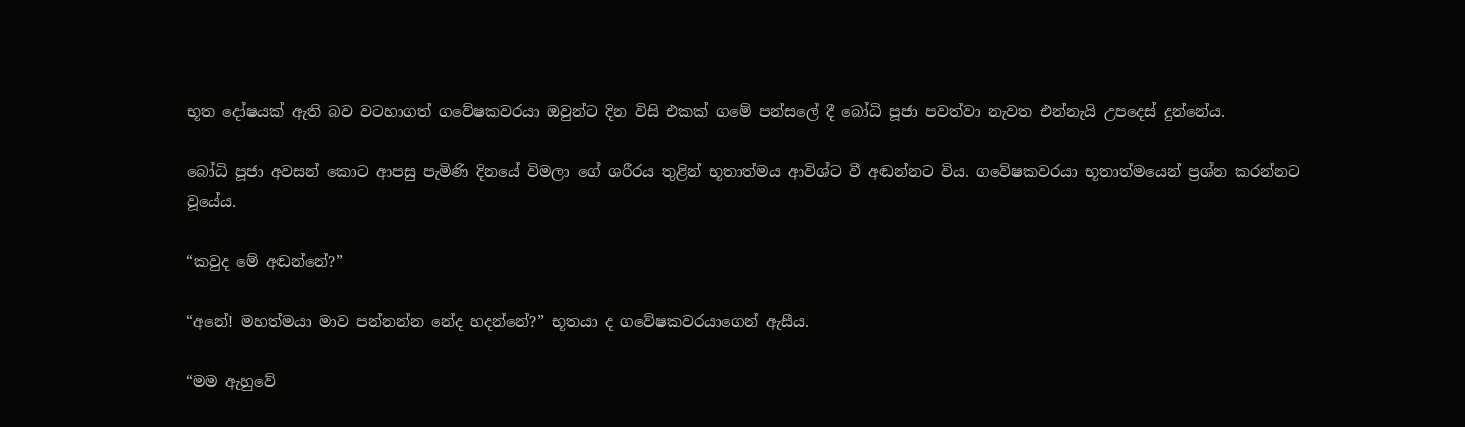භූත දෝෂයක් ඇති බව වටහාගත් ගවේෂකවරයා ඔවුන්ට දින විසි එකක් ගමේ පන්සලේ දී බෝධි පූජා පවත්වා නැවත එන්නැයි උපදෙස් දුන්නේය.

බෝධි පූජා අවසන් කොට ආපසු පැමිණි දිනයේ විමලා ගේ ශරීරය තුළින් භූතාත්මය ආවිශ්ට වී අඬන්නට විය. ගවේෂකවරයා භූතාත්මයෙන් ප්‍රශ්න කරන්නට වූයේය.

“කවුද මේ අඬන්නේ?”

“අනේ! මහත්මයා මාව පන්නන්න නේද හදන්නේ?” භූතයා ද ගවේෂකවරයාගෙන් ඇසීය.

“මම ඇහුවේ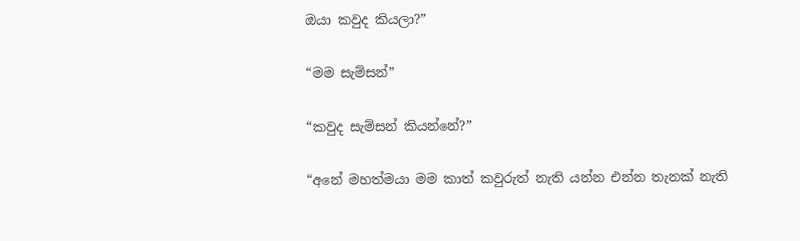ඔයා කවුද කියලා?”

“මම සැම්සන්”

“කවුද සැම්සන් කියන්නේ?”

“අනේ මහත්මයා මම කාත් කවුරුත් නැති යන්න එන්න තැනක් නැති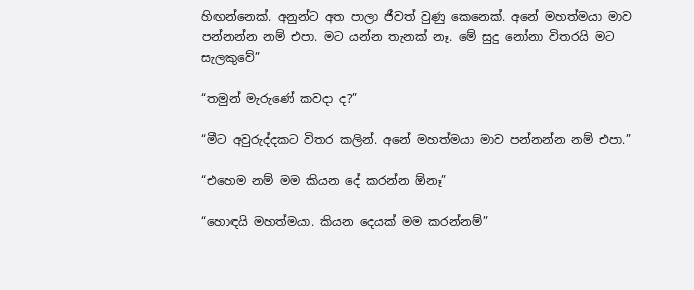හිඟන්නෙක්. අනුන්ට අත පාලා ජීවත් වුණු කෙනෙක්. අනේ මහත්මයා මාව පන්නන්න නම් එපා. මට යන්න තැනක් නෑ. මේ සුදු නෝනා විතරයි මට සැලකුවේ”

“තමුන් මැරුණේ කවදා ද?”

“මීට අවුරුද්දකට විතර කලින්. අනේ මහත්මයා මාව පන්නන්න නම් එපා.”

“එහෙම නම් මම කියන දේ කරන්න ඕනෑ”

“හොඳයි මහත්මයා. කියන දෙයක් මම කරන්නම්”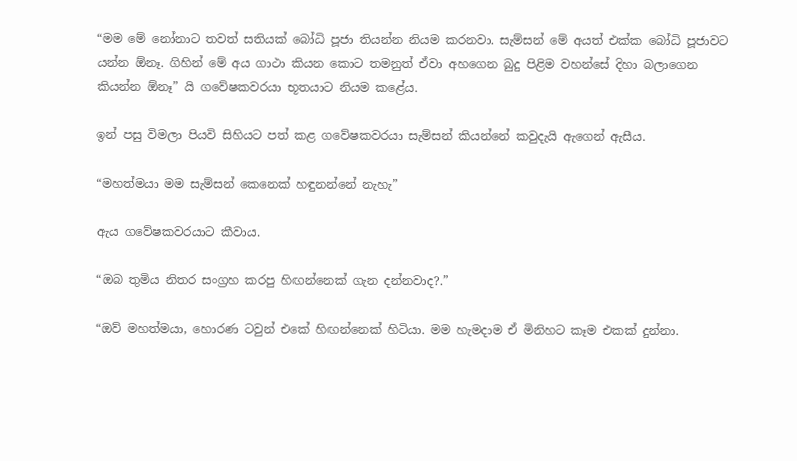“මම මේ නෝනාට තවත් සතියක් බෝධි පූජා තියන්න නියම කරනවා. සැම්සන් මේ අයත් එක්ක බෝධි පූජාවට යන්න ඕනෑ. ගිහින් මේ අය ගාථා කියන කොට තමනුත් ඒවා අහගෙන බුදු පිළිම වහන්සේ දිහා බලාගෙන කියන්න ඕනෑ” යි ගවේෂකවරයා භූතයාට නියම කළේය.

ඉන් පසු විමලා පියවි සිහියට පත් කළ ගවේෂකවරයා සැම්සන් කියන්නේ කවුදැයි ඇගෙන් ඇසීය.

“මහත්මයා මම සැම්සන් කෙනෙක් හඳුනන්නේ නැහැ”

ඇය ගවේෂකවරයාට කීවාය.

“ඔබ තුමිය නිතර සංග්‍රහ කරපු හිඟන්නෙක් ගැන දන්නවාද?.”

“ඔව් මහත්මයා, හොරණ ටවුන් එකේ හිඟන්නෙක් හිටියා. මම හැමදාම ඒ මිනිහට කෑම එකක් දුන්නා.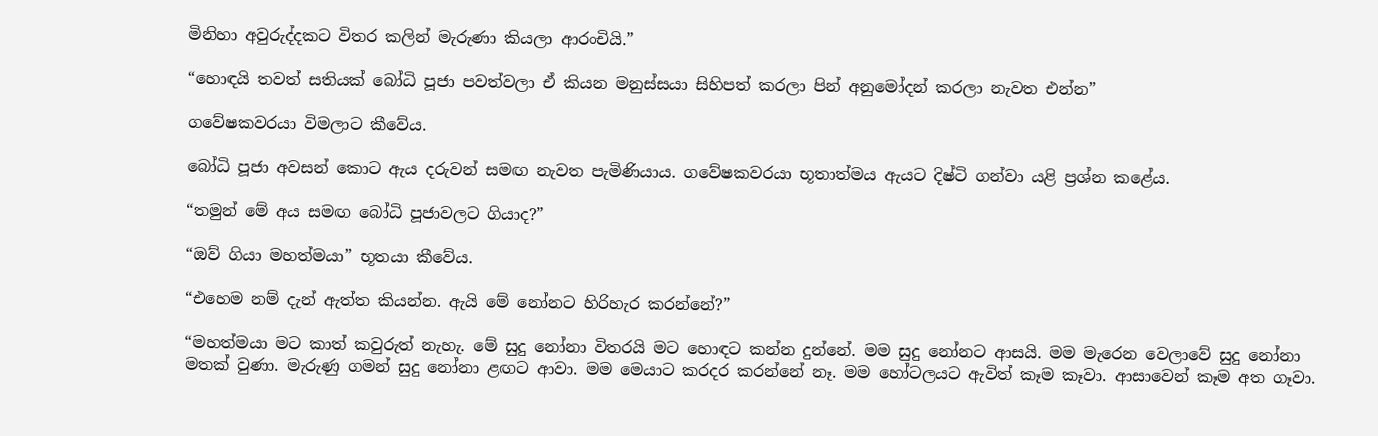මිනිහා අවුරුද්දකට විතර කලින් මැරුණා කියලා ආරංචියි.”

“හොඳයි තවත් සතියක් බෝධි පූජා පවත්වලා ඒ කියන මනුස්සයා සිහිපත් කරලා පින් අනුමෝදන් කරලා නැවත එන්න”

ගවේෂකවරයා විමලාට කීවේය.

බෝධි පූජා අවසන් කොට ඇය දරුවන් සමඟ නැවත පැමිණියාය. ගවේෂකවරයා භූතාත්මය ඇයට දිෂ්ටි ගන්වා යළි ප්‍රශ්න කළේය.

“තමුන් මේ අය සමඟ බෝධි පූජාවලට ගියාද?”

“ඔව් ගියා මහත්මයා” භූතයා කීවේය.

“එහෙම නම් දැන් ඇත්ත කියන්න. ඇයි මේ නෝනට හිරිහැර කරන්නේ?”

“මහත්මයා මට කාත් කවුරුත් නැහැ. මේ සුදු නෝනා විතරයි මට හොඳට කන්න දුන්නේ. මම සුදු නෝනට ආසයි. මම මැරෙන වෙලාවේ සුදු නෝනා මතක් වුණා. මැරුණු ගමන් සුදු නෝනා ළඟට ආවා. මම මෙයාට කරදර කරන්නේ නෑ. මම හෝටලයට ඇවිත් කෑම කෑවා. ආසාවෙන් කෑම අත ගෑවා.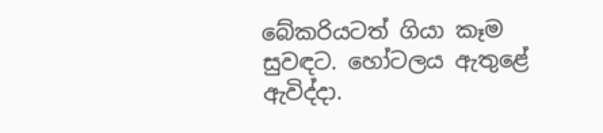බේකරියටත් ගියා කෑම සුවඳට. හෝටලය ඇතුළේ ඇවිද්දා.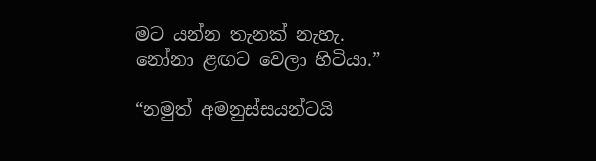මට යන්න තැනක් නැහැ. නෝනා ළඟට වෙලා හිටියා.”

“නමුත් අමනුස්සයන්ටයි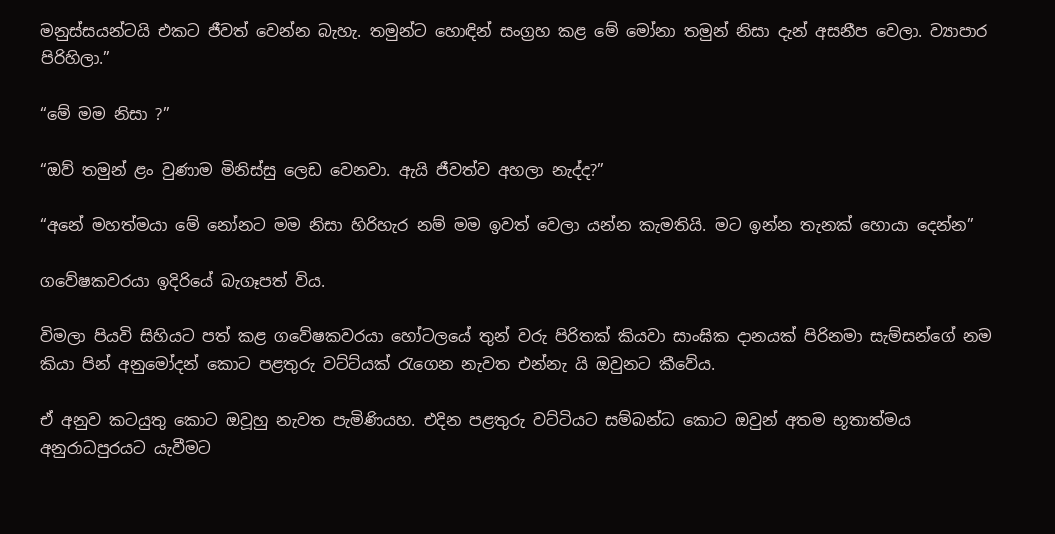මනුස්සයන්ටයි එකට ජීවත් වෙන්න බැහැ. තමුන්ට හොඳින් සංග්‍රහ කළ මේ මෝනා තමුන් නිසා දැන් අසනීප වෙලා. ව්‍යාපාර පිරිහිලා.”

“මේ මම නිසා ?”

“ඔව් තමුන් ළං වුණාම මිනිස්සු ලෙඩ වෙනවා. ඇයි ජීවත්ව අහලා නැද්ද?”

“අනේ මහත්මයා මේ නෝනට මම නිසා හිරිහැර නම් මම ඉවත් වෙලා යන්න කැමතියි. මට ඉන්න තැනක් හොයා දෙන්න”

ගවේෂකවරයා ඉදිරියේ බැගෑපත් විය.

විමලා පියවි සිහියට පත් කළ ගවේෂකවරයා හෝටලයේ තුන් වරු පිරිතක් කියවා සාංඝික දානයක් පිරිනමා සැම්සන්ගේ නම කියා පින් අනුමෝදන් කොට පළතුරු වට්ට්යක් රැගෙන නැවත එන්නැ යි ඔවුනට කීවේය.

ඒ අනුව කටයුතු කොට ඔවූහු නැවත පැමිණියහ. එදින පළතුරු වට්ටියට සම්බන්ධ කොට ඔවුන් අතම භූතාත්මය අනුරාධපුරයට යැවීමට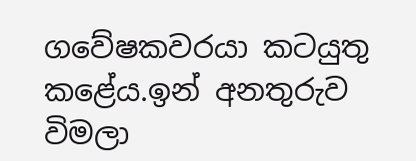ගවේෂකවරයා කටයුතු කළේය.ඉන් අනතුරුව විමලා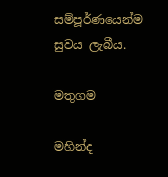සම්පූර්ණයෙන්ම සුවය ලැබීය.

මතුගම

මහින්ද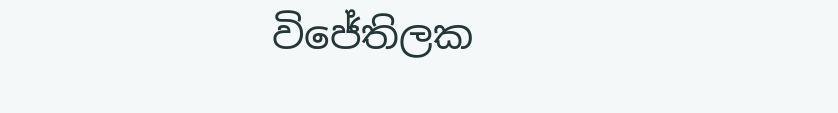විජේතිලක